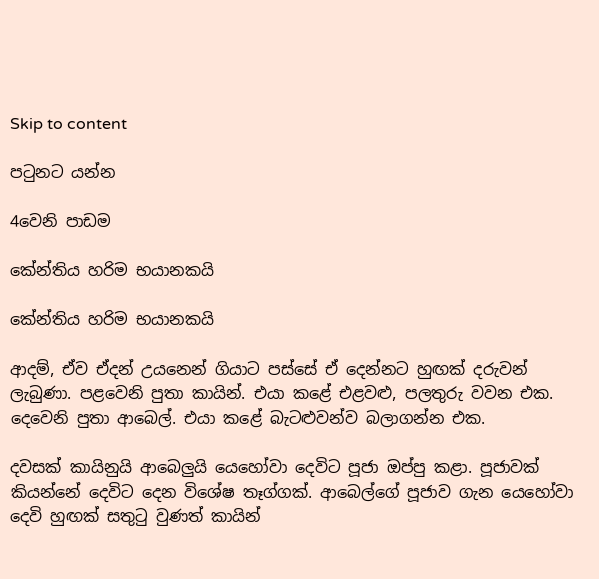Skip to content

පටුනට යන්න

4වෙනි පාඩම

කේන්තිය හරිම භයානකයි

කේන්තිය හරිම භයානකයි

ආදම්, ඒව ඒදන් උයනෙන් ගියාට පස්සේ ඒ දෙන්නට හුඟක් දරුවන් ලැබුණා. පළවෙනි පුතා කායින්. එයා කළේ එළවළු, පලතුරු වවන එක. දෙවෙනි පුතා ආබෙල්. එයා කළේ බැටළුවන්ව බලාගන්න එක.

දවසක් කායිනුයි ආබෙලුයි යෙහෝවා දෙවිට පූජා ඔප්පු කළා. පූජාවක් කියන්නේ දෙවිට දෙන විශේෂ තෑග්ගක්. ආබෙල්ගේ පූජාව ගැන යෙහෝවා දෙවි හුඟක් සතුටු වුණත් කායින්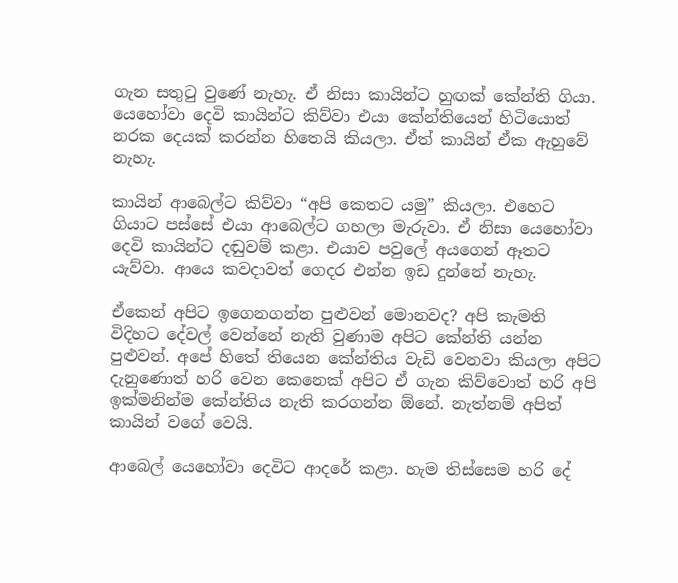ගැන සතුටු වුණේ නැහැ. ඒ නිසා කායින්ට හුඟක් කේන්ති ගියා. යෙහෝවා දෙවි කායින්ට කිව්වා එයා කේන්තියෙන් හිටියොත් නරක දෙයක් කරන්න හිතෙයි කියලා. ඒත් කායින් ඒක ඇහුවේ නැහැ.

කායින් ආබෙල්ට කිව්වා “අපි කෙතට යමු” කියලා. එහෙට ගියාට පස්සේ එයා ආබෙල්ට ගහලා මැරුවා. ඒ නිසා යෙහෝවා දෙවි කායින්ට දඬුවම් කළා. එයාව පවුලේ අයගෙන් ඈතට යැව්වා. ආයෙ කවදාවත් ගෙදර එන්න ඉඩ දුන්නේ නැහැ.

ඒකෙන් අපිට ඉගෙනගන්න පුළුවන් මොනවද? අපි කැමති විදිහට දේවල් වෙන්නේ නැති වුණාම අපිට කේන්ති යන්න පුළුවන්. අපේ හිතේ තියෙන කේන්තිය වැඩි වෙනවා කියලා අපිට දැනුණොත් හරි වෙන කෙනෙක් අපිට ඒ ගැන කිව්වොත් හරි අපි ඉක්මනින්ම කේන්තිය නැති කරගන්න ඕනේ. නැත්නම් අපිත් කායින් වගේ වෙයි.

ආබෙල් යෙහෝවා දෙවිට ආදරේ කළා. හැම තිස්සෙම හරි දේ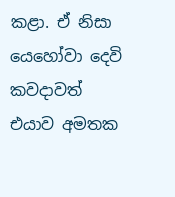කළා. ඒ නිසා යෙහෝවා දෙවි කවදාවත් එයාව අමතක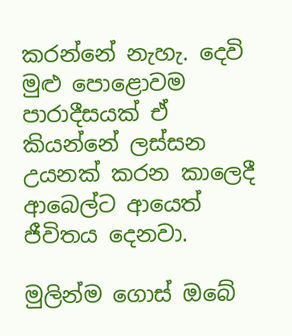කරන්නේ නැහැ. දෙවි මුළු පොළොවම පාරාදීසයක් ඒ කියන්නේ ලස්සන උයනක් කරන කාලෙදී ආබෙල්ට ආයෙත් ජීවිතය දෙනවා.

මුලින්ම ගොස් ඔබේ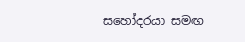සහෝදරයා සමඟ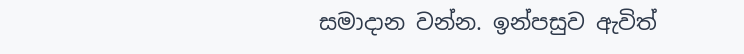සමාදාන වන්න. ඉන්පසුව ඇවිත්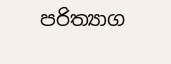පරිත්‍යාග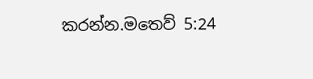කරන්න.මතෙව් 5:24